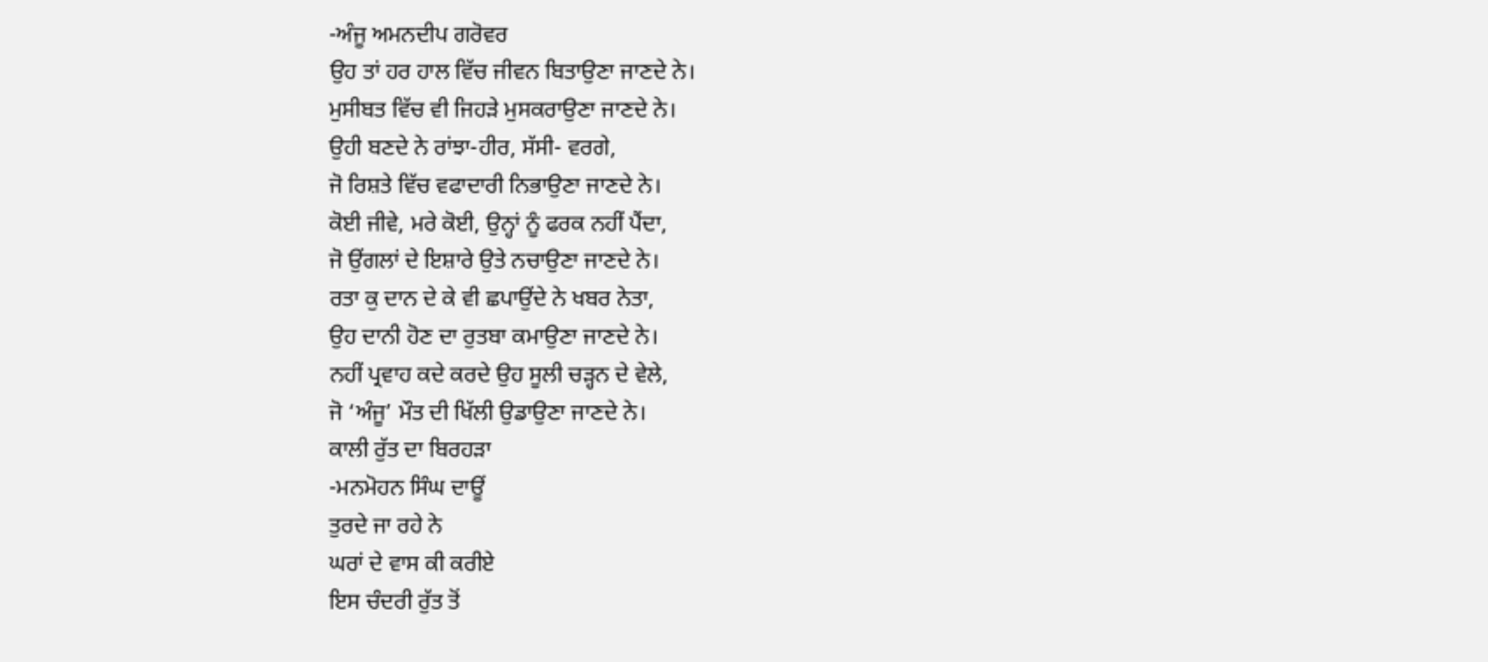-ਅੰਜੂ ਅਮਨਦੀਪ ਗਰੋਵਰ
ਉਹ ਤਾਂ ਹਰ ਹਾਲ ਵਿੱਚ ਜੀਵਨ ਬਿਤਾਉਣਾ ਜਾਣਦੇ ਨੇ।
ਮੁਸੀਬਤ ਵਿੱਚ ਵੀ ਜਿਹੜੇ ਮੁਸਕਰਾਉਣਾ ਜਾਣਦੇ ਨੇ।
ਉਹੀ ਬਣਦੇ ਨੇ ਰਾਂਝਾ-ਹੀਰ, ਸੱਸੀ- ਵਰਗੇ,
ਜੋ ਰਿਸ਼ਤੇ ਵਿੱਚ ਵਫਾਦਾਰੀ ਨਿਭਾਉਣਾ ਜਾਣਦੇ ਨੇ।
ਕੋਈ ਜੀਵੇ, ਮਰੇ ਕੋਈ, ਉਨ੍ਹਾਂ ਨੂੰ ਫਰਕ ਨਹੀਂ ਪੈਂਦਾ,
ਜੋ ਉਂਗਲਾਂ ਦੇ ਇਸ਼ਾਰੇ ਉਤੇ ਨਚਾਉਣਾ ਜਾਣਦੇ ਨੇ।
ਰਤਾ ਕੁ ਦਾਨ ਦੇ ਕੇ ਵੀ ਛਪਾਉਂਦੇ ਨੇ ਖਬਰ ਨੇਤਾ,
ਉਹ ਦਾਨੀ ਹੋਣ ਦਾ ਰੁਤਬਾ ਕਮਾਉਣਾ ਜਾਣਦੇ ਨੇ।
ਨਹੀਂ ਪ੍ਰਵਾਹ ਕਦੇ ਕਰਦੇ ਉਹ ਸੂਲੀ ਚੜ੍ਹਨ ਦੇ ਵੇਲੇ,
ਜੋ ‘ਅੰਜੂ’ ਮੌਤ ਦੀ ਖਿੱਲੀ ਉਡਾਉਣਾ ਜਾਣਦੇ ਨੇ।
ਕਾਲੀ ਰੁੱਤ ਦਾ ਬਿਰਹੜਾ
-ਮਨਮੋਹਨ ਸਿੰਘ ਦਾਊਂ
ਤੁਰਦੇ ਜਾ ਰਹੇ ਨੇ
ਘਰਾਂ ਦੇ ਵਾਸ ਕੀ ਕਰੀਏ
ਇਸ ਚੰਦਰੀ ਰੁੱਤ ਤੋਂ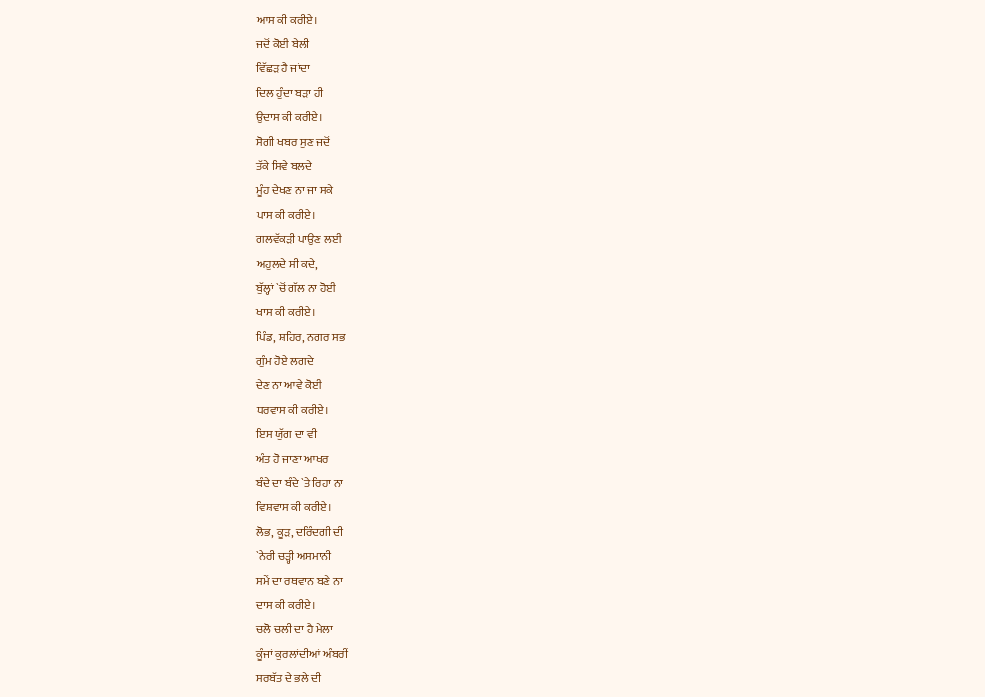ਆਸ ਕੀ ਕਰੀਏ।
ਜਦੋਂ ਕੋਈ ਬੇਲੀ
ਵਿੱਛੜ ਹੈ ਜਾਂਦਾ
ਦਿਲ ਹੁੰਦਾ ਬੜਾ ਹੀ
ਉਦਾਸ ਕੀ ਕਰੀਏ।
ਸੋਗੀ ਖਬਰ ਸੁਣ ਜਦੋਂ
ਤੱਕੇ ਸਿਵੇ ਬਲਦੇ
ਮੂੰਹ ਦੇਖਣ ਨਾ ਜਾ ਸਕੇ
ਪਾਸ ਕੀ ਕਰੀਏ।
ਗਲਵੱਕੜੀ ਪਾਉਣ ਲਈ
ਅਹੁਲਦੇ ਸੀ ਕਦੇ,
ਬੁੱਲ੍ਹਾਂ `ਚੋਂ ਗੱਲ ਨਾ ਹੋਈ
ਖਾਸ ਕੀ ਕਰੀਏ।
ਪਿੰਡ, ਸ਼ਹਿਰ, ਨਗਰ ਸਭ
ਗੁੰਮ ਹੋਏ ਲਗਦੇ
ਦੇਣ ਨਾ ਆਵੇ ਕੋਈ
ਧਰਵਾਸ ਕੀ ਕਰੀਏ।
ਇਸ ਯੁੱਗ ਦਾ ਵੀ
ਅੰਤ ਹੋ ਜਾਣਾ ਆਖਰ
ਬੰਦੇ ਦਾ ਬੰਦੇ `ਤੇ ਰਿਹਾ ਨਾ
ਵਿਸ਼ਵਾਸ ਕੀ ਕਰੀਏ।
ਲੋਭ, ਕੂੜ, ਦਰਿੰਦਗੀ ਦੀ
`ਨੇਰੀ ਚੜ੍ਹੀ ਅਸਮਾਨੀ
ਸਮੇਂ ਦਾ ਰਥਵਾਨ ਬਣੇ ਨਾ
ਦਾਸ ਕੀ ਕਰੀਏ।
ਚਲੋ ਚਲੀ ਦਾ ਹੈ ਮੇਲਾ
ਕੂੰਜਾਂ ਕੁਰਲਾਂਦੀਆਂ ਅੰਬਰੀਂ
ਸਰਬੱਤ ਦੇ ਭਲੇ ਦੀ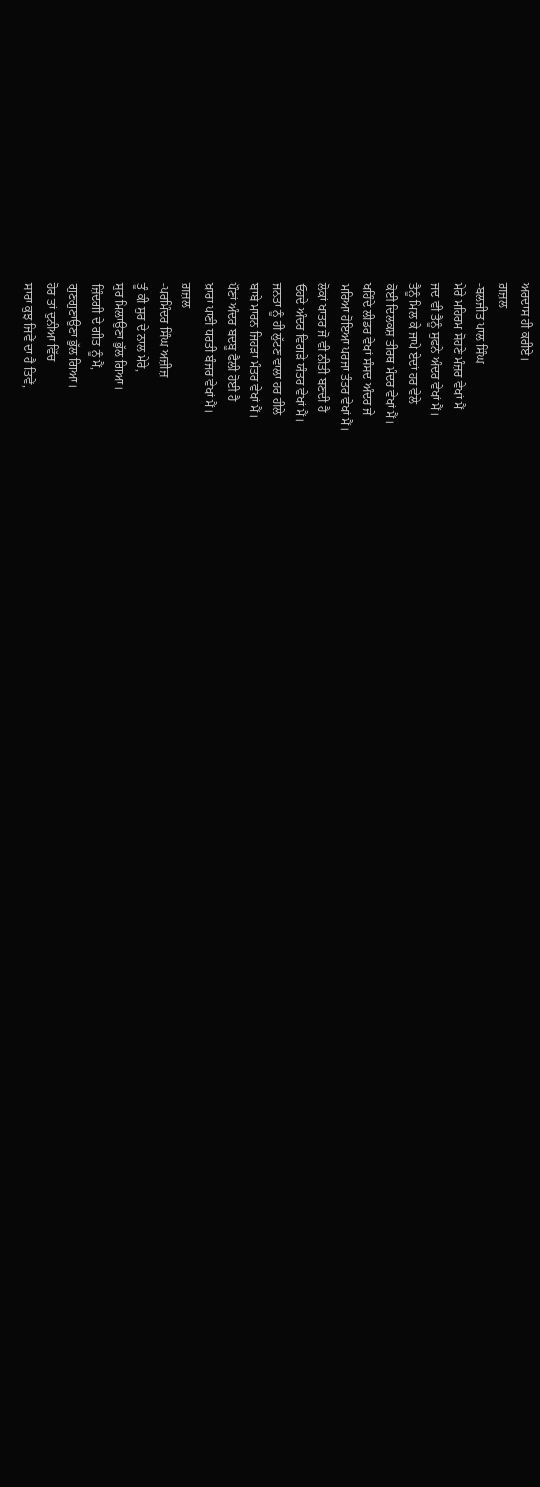ਅਰਦਾਸ ਹੀ ਕਰੀਏ।
ਗ਼ਜ਼ਲ
-ਬਲਜੀਤ ਪਾਲ ਸਿੰਘ
ਮੇਰੇ ਮਹਿਰਮ ਸੋਹਣੇ ਮੰਜ਼ਰ ਵੇਖਾਂ ਮੈਂ
ਜਦ ਵੀ ਤੈਨੂੰ ਸੁਫਨੇ ਅੰਦਰ ਵੇਖਾਂ ਮੈਂ।
ਤੈਨੂੰ ਮਿਲ ਕੇ ਜਾਪੇ ਏਦਾਂ ਹਰ ਵੇਲੇ
ਕੋਈ ਦਿਲਕਸ਼ ਤੀਰਥ ਮੰਦਰ ਵੇਖਾਂ ਮੈਂ।
ਖਹਿੰਦੇ ਲੀਡਰ ਵੇਖਾਂ ਸੰਸਦ ਅੰਦਰ ਜੇ
ਮਰਿਆ ਹੋਇਆ ਪਰਜਾ ਤੰਤਰ ਵੇਖਾਂ ਮੈਂ।
ਲੋਕਾਂ ਖਾਤਰ ਜੋ ਵੀ ਨੀਤੀ ਬਣਦੀ ਹੈ
ਓਹਦੇ ਅੰਦਰ ਵਿਗੜੇ ਯੰਤਰ ਵੇਖਾਂ ਮੈਂ।
ਜਨਤਾ ਨੂੰ ਹੀ ਲੁੱਟਣ ਵਾਲਾ ਹਰ ਹੀਲੇ
ਬਾਬੇ ਮਾਰਨ ਜਿਹੜਾ ਮੰਤਰ ਵੇਖਾਂ ਮੈਂ।
ਪੌਣਾਂ ਅੰਦਰ ਬਦਬੂ ਫੈਲੀ ਹੋਈ ਹੈ
ਖ਼ਾਰਾ ਪਾਣੀ ਧਰਤੀ ਬੰਜਰ ਵੇਖਾਂ ਮੈਂ।
ਗ਼ਜ਼ਲ
-ਪਰਮਿੰਦਰ ਸਿੰਘ ਅਜ਼ੀਜ਼
ਤੂੰ ਕੀ ਸੁਰ ਦੇ ਨਾਲ ਮੇਰੇ,
ਸੁਰ ਮਿਲਾਉਣਾ ਭੁੱਲ ਗਿਆ।
ਜ਼ਿੰਦਗੀ ਦੇ ਗੀਤ ਨੂੰ ਮੈਂ,
ਗੁਣਗੁਣਾਉਣਾ ਭੁੱਲ ਗਿਆ।
ਹੋਰ ਤਾਂ ਦੁਨੀਆ ਵਿੱਚ
ਸਾਰਾ ਕੁਝ ਜਿਵੇਂ ਦਾ ਹੈ ਤਿਵੇਂ,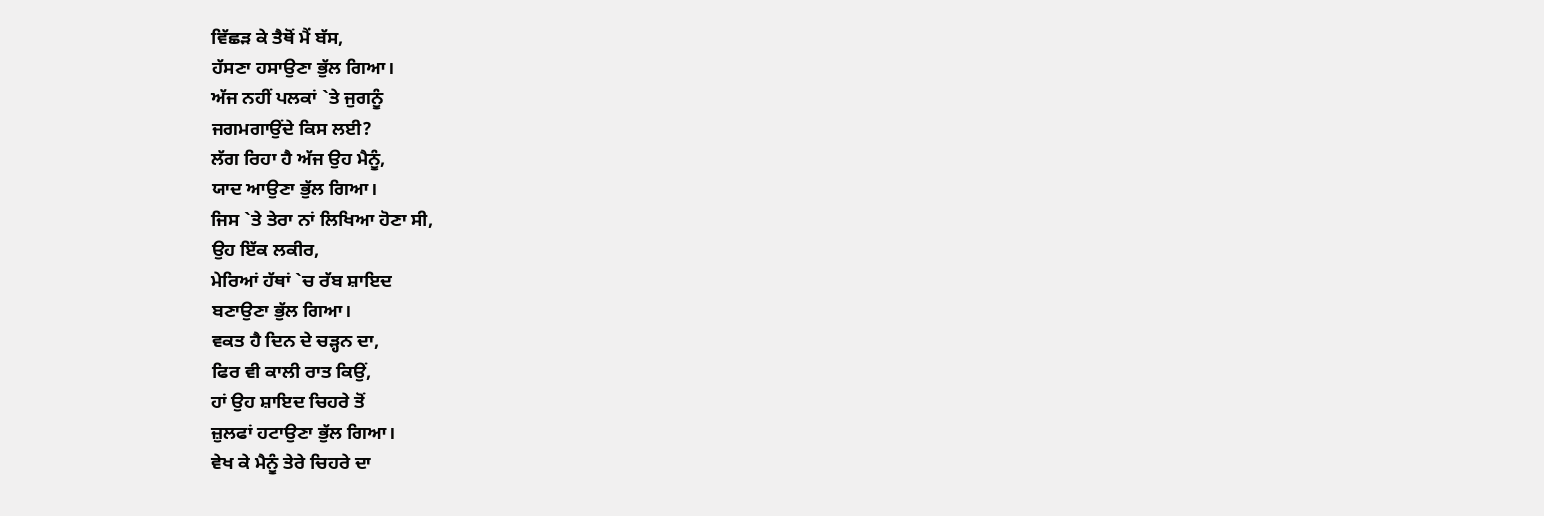ਵਿੱਛੜ ਕੇ ਤੈਥੋਂ ਮੈਂ ਬੱਸ,
ਹੱਸਣਾ ਹਸਾਉਣਾ ਭੁੱਲ ਗਿਆ।
ਅੱਜ ਨਹੀਂ ਪਲਕਾਂ `ਤੇ ਜੁਗਨੂੰ
ਜਗਮਗਾਉਂਦੇ ਕਿਸ ਲਈ?
ਲੱਗ ਰਿਹਾ ਹੈ ਅੱਜ ਉਹ ਮੈਨੂੰ,
ਯਾਦ ਆਉਣਾ ਭੁੱਲ ਗਿਆ।
ਜਿਸ `ਤੇ ਤੇਰਾ ਨਾਂ ਲਿਖਿਆ ਹੋਣਾ ਸੀ,
ਉਹ ਇੱਕ ਲਕੀਰ,
ਮੇਰਿਆਂ ਹੱਥਾਂ `ਚ ਰੱਬ ਸ਼ਾਇਦ
ਬਣਾਉਣਾ ਭੁੱਲ ਗਿਆ।
ਵਕਤ ਹੈ ਦਿਨ ਦੇ ਚੜ੍ਹਨ ਦਾ,
ਫਿਰ ਵੀ ਕਾਲੀ ਰਾਤ ਕਿਉਂ,
ਹਾਂ ਉਹ ਸ਼ਾਇਦ ਚਿਹਰੇ ਤੋਂ
ਜ਼ੁਲਫਾਂ ਹਟਾਉਣਾ ਭੁੱਲ ਗਿਆ।
ਵੇਖ ਕੇ ਮੈਨੂੰ ਤੇਰੇ ਚਿਹਰੇ ਦਾ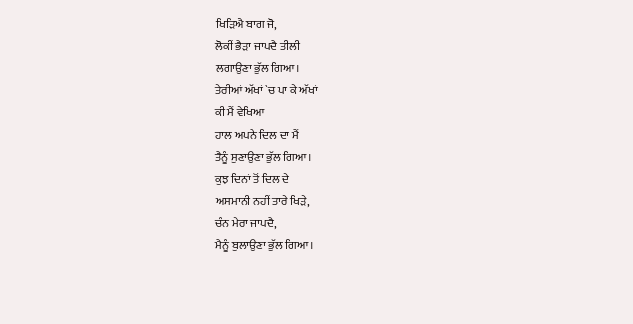ਖਿੜਿਐ ਬਾਗ ਜੋ,
ਲੋਕੀਂ ਭੈੜਾ ਜਾਪਦੈ ਤੀਲੀ
ਲਗਾਉਣਾ ਭੁੱਲ ਗਿਆ।
ਤੇਰੀਆਂ ਅੱਖਾਂ `ਚ ਪਾ ਕੇ ਅੱਖਾਂ
ਕੀ ਮੈਂ ਵੇਖਿਆ
ਹਾਲ ਅਪਨੇ ਦਿਲ ਦਾ ਮੈਂ
ਤੈਨੂੰ ਸੁਣਾਉਣਾ ਭੁੱਲ ਗਿਆ।
ਕੁਝ ਦਿਨਾਂ ਤੋਂ ਦਿਲ ਦੇ
ਅਸਮਾਨੀ ਨਹੀਂ ਤਾਰੇ ਖਿੜੇ,
ਚੰਨ ਮੇਰਾ ਜਾਪਦੈ,
ਮੈਨੂੰ ਬੁਲਾਉਣਾ ਭੁੱਲ ਗਿਆ।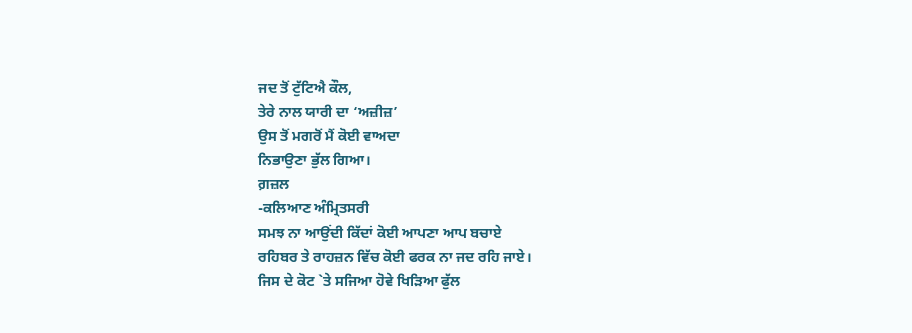ਜਦ ਤੋਂ ਟੁੱਟਿਐ ਕੌਲ,
ਤੇਰੇ ਨਾਲ ਯਾਰੀ ਦਾ ‘ਅਜ਼ੀਜ਼’
ਉਸ ਤੋਂ ਮਗਰੋਂ ਮੈਂ ਕੋਈ ਵਾਅਦਾ
ਨਿਭਾਉਣਾ ਭੁੱਲ ਗਿਆ।
ਗ਼ਜ਼ਲ
-ਕਲਿਆਣ ਅੰਮ੍ਰਿਤਸਰੀ
ਸਮਝ ਨਾ ਆਉਂਦੀ ਕਿੱਦਾਂ ਕੋਈ ਆਪਣਾ ਆਪ ਬਚਾਏ
ਰਹਿਬਰ ਤੇ ਰਾਹਜ਼ਨ ਵਿੱਚ ਕੋਈ ਫਰਕ ਨਾ ਜਦ ਰਹਿ ਜਾਏ।
ਜਿਸ ਦੇ ਕੋਟ `ਤੇ ਸਜਿਆ ਹੋਵੇ ਖਿੜਿਆ ਫੁੱਲ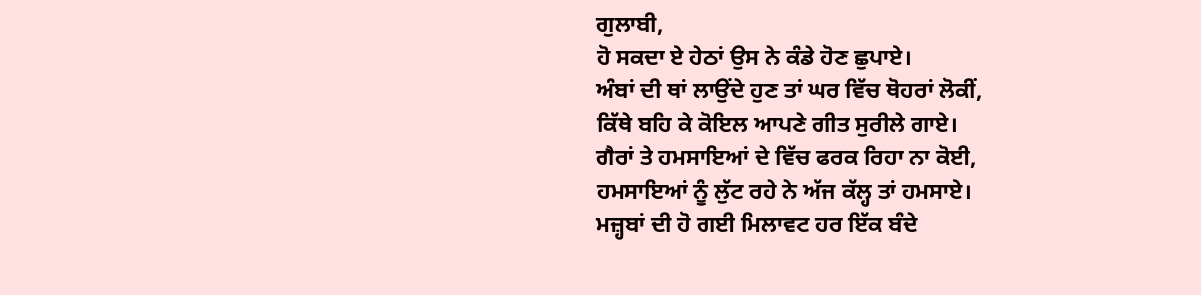ਗੁਲਾਬੀ,
ਹੋ ਸਕਦਾ ਏ ਹੇਠਾਂ ਉਸ ਨੇ ਕੰਡੇ ਹੋਣ ਛੁਪਾਏ।
ਅੰਬਾਂ ਦੀ ਥਾਂ ਲਾਉਂਦੇ ਹੁਣ ਤਾਂ ਘਰ ਵਿੱਚ ਥੋਹਰਾਂ ਲੋਕੀਂ,
ਕਿੱਥੇ ਬਹਿ ਕੇ ਕੋਇਲ ਆਪਣੇ ਗੀਤ ਸੁਰੀਲੇ ਗਾਏ।
ਗੈਰਾਂ ਤੇ ਹਮਸਾਇਆਂ ਦੇ ਵਿੱਚ ਫਰਕ ਰਿਹਾ ਨਾ ਕੋਈ,
ਹਮਸਾਇਆਂ ਨੂੰ ਲੁੱਟ ਰਹੇ ਨੇ ਅੱਜ ਕੱਲ੍ਹ ਤਾਂ ਹਮਸਾਏ।
ਮਜ਼੍ਹਬਾਂ ਦੀ ਹੋ ਗਈ ਮਿਲਾਵਟ ਹਰ ਇੱਕ ਬੰਦੇ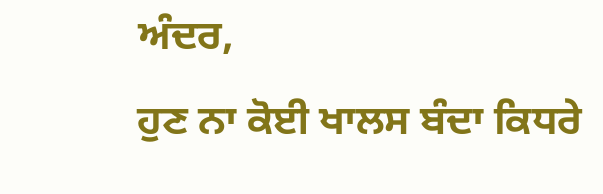ਅੰਦਰ,
ਹੁਣ ਨਾ ਕੋਈ ਖਾਲਸ ਬੰਦਾ ਕਿਧਰੇ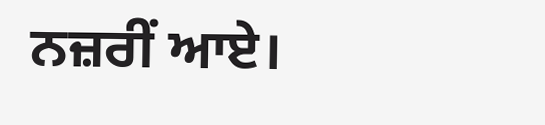ਨਜ਼ਰੀਂ ਆਏ।